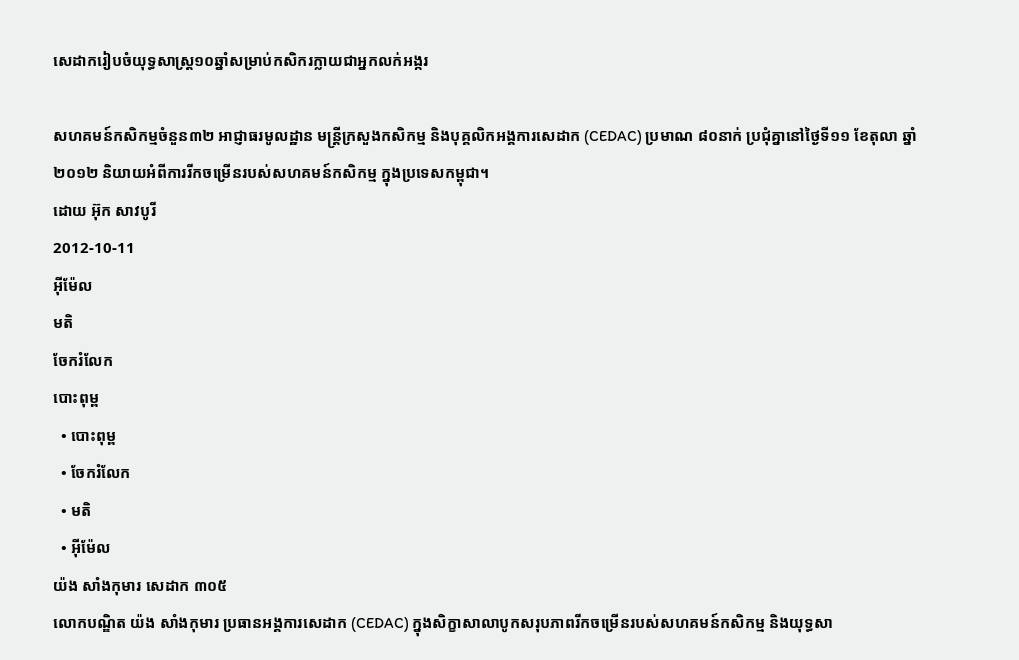សេដាករៀបចំយុទ្ធសាស្ត្រ១០ឆ្នាំសម្រាប់កសិករក្លាយជាអ្នកលក់អង្ករ

សហគមន៍កសិកម្មចំនួន៣២ អាជ្ញាធរមូលដ្ឋាន មន្ត្រីក្រសួងកសិកម្ម និងបុគ្គលិកអង្គការសេដាក (CEDAC) ប្រមាណ ៨០នាក់ ប្រជុំគ្នានៅថ្ងៃទី១១ ខែតុលា ឆ្នាំ២០១២ និយាយអំពីការរីកចម្រើនរបស់សហគមន៍កសិកម្ម ក្នុងប្រទេសកម្ពុជា។
ដោយ អ៊ុក សាវបូរី
2012-10-11
អ៊ីម៉ែល
មតិ
ចែករំលែក
បោះពុម្ព
  • បោះពុម្ព
  • ចែករំលែក
  • មតិ
  • អ៊ីម៉ែល
យ៉ង សាំងកុមារ សេដាក ៣០៥
លោកបណ្ឌិត យ៉ង សាំងកុមារ ប្រធានអង្គការសេដាក (CEDAC) ក្នុងសិក្ខាសាលាបូកសរុបភាពរីកចម្រើនរបស់សហគមន៍កសិកម្ម និងយុទ្ធសា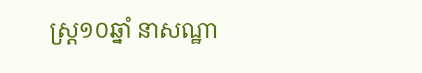ស្ត្រ១០ឆ្នាំ នាសណ្ឋា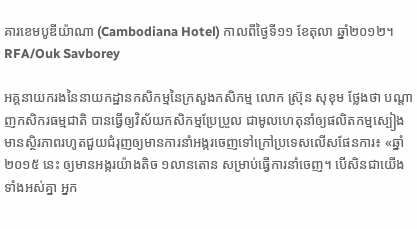គារខេមបូឌីយ៉ាណា (Cambodiana Hotel) កាលពីថ្ងៃទី១១ ខែតុលា ឆ្នាំ២០១២។
RFA/Ouk Savborey

អគ្គនាយករងនៃនាយកដ្ឋានកសិកម្មនៃក្រសួងកសិកម្ម លោក ស៊្រុន សុខុម ថ្លែងថា បណ្ដាញកសិករធម្មជាតិ បានធ្វើឲ្យវិស័យកសិកម្មប្រែប្រួល ជាមូលហេតុនាំឲ្យផលិតកម្មស្បៀង មានស្ថិរភាពរហូតជួយជំរុញឲ្យមានការនាំអង្ករចេញទៅក្រៅប្រទេសលើសផែនការ៖ «ឆ្នាំ២០១៥ នេះ ឲ្យមានអង្ករយ៉ាងតិច ១លានតោន សម្រាប់ធ្វើការនាំចេញ។ បើសិនជាយើងទាំងអស់គ្នា អ្នក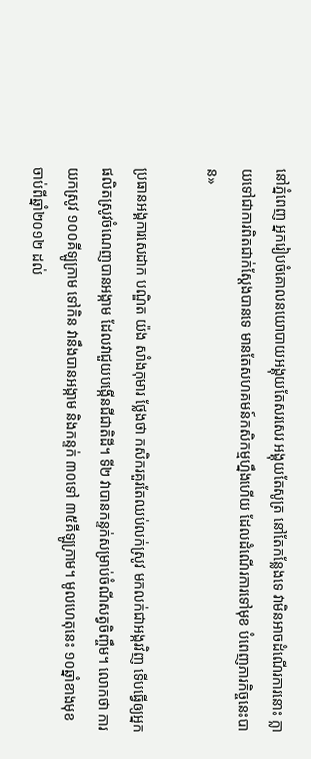នៅភ្នំពេញ អ្នករៀបចំគោលនយោបាយអង្គុយតែសរសេរ អង្គុយតែសូត្រ នៅតែកន្លែងទេ វាមិនអាចដំណើរការនោះ ក្លាយទៅជាការពិតជាក់ស្ដែងបានទេ មានតែសហគមន៍កសិកម្មហ្នឹងហើយ ដែលដំណើរការទៅមុខ បំពេញភារកិច្ចនេះបាន»

ប្រធានអង្គការសេដាក បណ្ឌិត យ៉ង សាំងកុមារ ថ្លែងថា កសិករគួរតែឈប់លក់ស្រូវ មកលក់ជាអង្ករវិញ ទើបធ្វើឲ្យអ្នកផលិតស្រូវចំណេញបានអង្កាម ដែលវាជួយបង្កើនជីជាតិដី។ ទី២ វាបានកន្ទក់សម្រាប់ចំណីសត្វចិញ្ចឹម។ លោកថា ការយកស្រូវ ១០០គីឡូក្រាម ទៅកិន វានឹងបានអង្កាម និងកន្ទក់ ៣០ទៅ ៣៥គីឡូក្រាម។ មូលហេតុនេះ ១០ឆ្នាំខាងមុខ ចាប់ពីឆ្នាំ២០១២ ដល់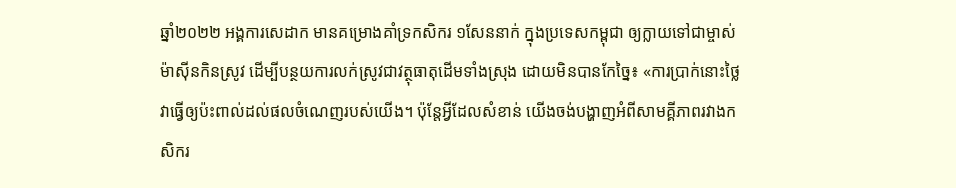ឆ្នាំ២០២២ អង្គការសេដាក មានគម្រោងគាំទ្រកសិករ ១សែននាក់ ក្នុងប្រទេសកម្ពុជា ឲ្យក្លាយទៅជាម្ចាស់ម៉ាស៊ីនកិនស្រូវ ដើម្បីបន្ថយការលក់ស្រូវជាវត្ថុធាតុដើមទាំងស្រុង ដោយមិនបានកែច្នៃ៖ «ការប្រាក់នោះថ្លៃ វាធ្វើឲ្យប៉ះពាល់ដល់ផលចំណេញរបស់យើង។ ប៉ុន្តែអ្វីដែលសំខាន់ យើងចង់បង្ហាញអំពីសាមគ្គីភាពរវាងកសិករ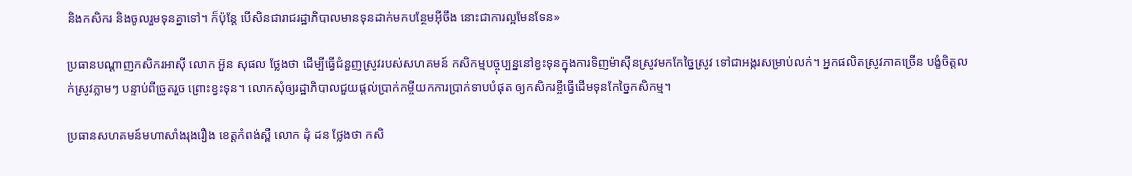និងកសិករ និងចូលរួមទុនគ្នាទៅ។ ក៏ប៉ុន្តែ បើសិនជារាជរដ្ឋាភិបាលមានទុនដាក់មកបន្ថែមអ៊ីចឹង នោះជាការល្អមែនទែន»

ប្រធានបណ្ដាញកសិករអាស៊ី លោក អ៊ួន សុផល ថ្លែងថា ដើម្បីធ្វើជំនួញស្រូវរបស់សហគមន៍ កសិកម្មបច្ចុប្បន្ននៅខ្វះទុនក្នុងការទិញម៉ាស៊ីនស្រូវមកកែច្នៃស្រូវ ទៅជាអង្ករសម្រាប់លក់។ អ្នកផលិតស្រូវភាគច្រើន បង្ខំចិត្តលក់ស្រូវភ្លាមៗ បន្ទាប់ពីច្រូតរួច ព្រោះខ្វះទុន។ លោកសុំឲ្យរដ្ឋាភិបាលជួយផ្តល់ប្រាក់កម្ចីយកការប្រាក់ទាបបំផុត ឲ្យកសិករខ្ចីធ្វើដើមទុនកែច្នៃកសិកម្ម។

ប្រធានសហគមន៍មហាសាំងរុងរឿង ខេត្តកំពង់ស្ពឺ លោក ដុំ ដន ថ្លែងថា កសិ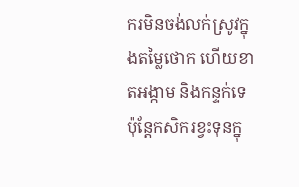ករមិនចង់លក់ស្រូវក្នុងតម្លៃថោក ហើយខាតអង្កាម និងកន្ទក់ទេ ប៉ុន្តែកសិករខ្វះទុនក្នុ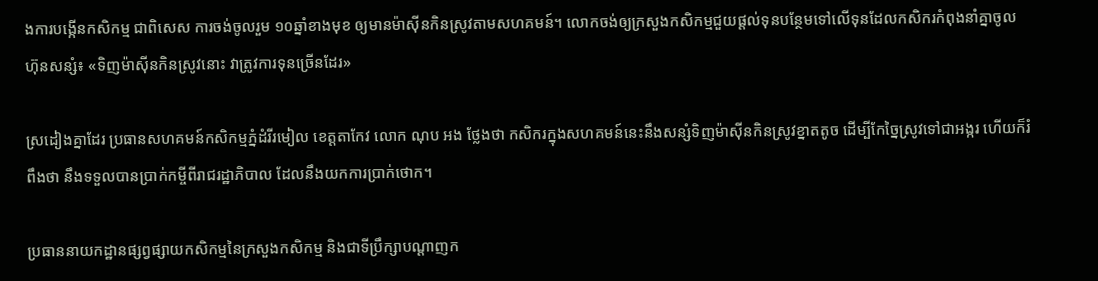ងការបង្កើនកសិកម្ម ជាពិសេស ការចង់ចូលរួម ១០ឆ្នាំខាងមុខ ឲ្យមានម៉ាស៊ីនកិនស្រូវតាមសហគមន៍។ លោកចង់ឲ្យក្រសួងកសិកម្មជួយផ្តល់ទុនបន្ថែមទៅលើទុនដែលកសិករកំពុងនាំគ្នាចូលហ៊ុនសន្សំ៖ «ទិញម៉ាស៊ីនកិនស្រូវនោះ វាត្រូវការទុនច្រើនដែរ»

ស្រដៀងគ្នាដែរ ប្រធានសហគមន៍កសិកម្មភ្នំដំរីរមៀល ខេត្តតាកែវ លោក ណុប អង ថ្លែងថា កសិករក្នុងសហគមន៍នេះនឹងសន្សំទិញម៉ាស៊ីនកិនស្រូវខ្នាតតូច ដើម្បីកែច្នៃស្រូវទៅជាអង្ករ ហើយក៏រំពឹងថា នឹងទទួលបានប្រាក់កម្ចីពីរាជរដ្ឋាភិបាល ដែលនឹងយកការប្រាក់ថោក។

ប្រធាននាយកដ្ឋានផ្សព្វផ្សាយកសិកម្មនៃក្រសួងកសិកម្ម និងជាទីប្រឹក្សាបណ្ដាញក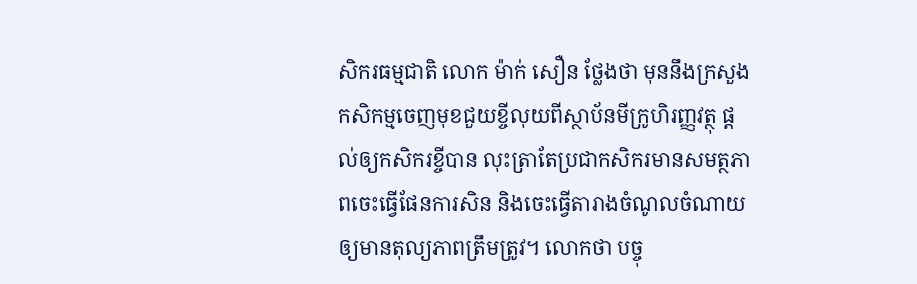សិករធម្មជាតិ លោក ម៉ាក់ សឿន ថ្លែងថា មុននឹងក្រសួងកសិកម្មចេញមុខជួយខ្ចីលុយពីស្ថាប័នមីក្រូហិរញ្ញវត្ថុ ផ្តល់ឲ្យកសិករខ្ចីបាន លុះត្រាតែប្រជាកសិករមានសមត្ថភាពចេះធ្វើផែនការសិន និងចេះធ្វើតារាងចំណូលចំណាយឲ្យមានតុល្យភាពត្រឹមត្រូវ។ លោកថា បច្ចុ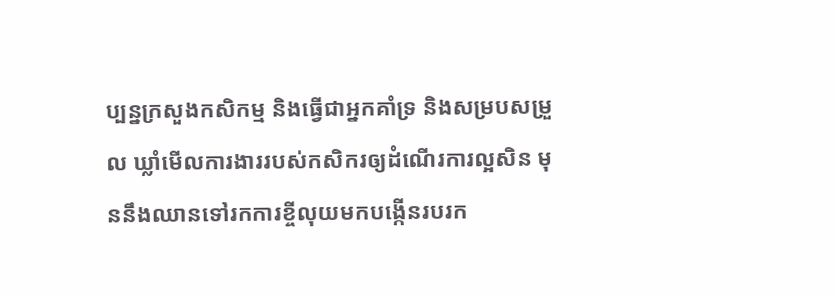ប្បន្នក្រសួងកសិកម្ម និងធ្វើជាអ្នកគាំទ្រ និងសម្របសម្រួល ឃ្លាំមើលការងាររបស់កសិករឲ្យដំណើរការល្អសិន មុននឹងឈានទៅរកការខ្ចីលុយមកបង្កើនរបរក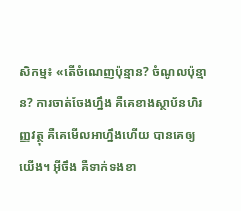សិកម្ម៖ «តើចំណេញប៉ុន្មាន? ចំណូលប៉ុន្មាន? ការចាត់ចែងហ្នឹង គឺគេខាងស្ថាប័នហិរញ្ញវត្ថុ គឺគេមើលអាហ្នឹងហើយ បានគេឲ្យយើង។ អ៊ីចឹង គឺទាក់ទងខា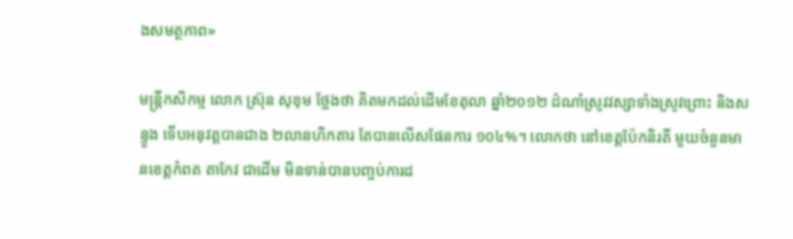ងសមត្ថភាព»

មន្ត្រីកសិកម្ម លោក ស៊្រុន សុខុម ថ្លែងថា គិតមកដល់ដើមខែតុលា ឆ្នាំ២០១២ ដំណាំស្រូវវស្សាទាំងស្រូវព្រោះ និងសន្ទូង ទើបអនុវត្តបានជាង ២លានហិកតារ តែបានលើសផែនការ ១០៤%។ លោកថា នៅខេត្តប៉ែកនិរតី មួយចំនួនមានខេត្តកំពត តាកែវ ជាដើម មិនទាន់បានបញ្ចប់ការដ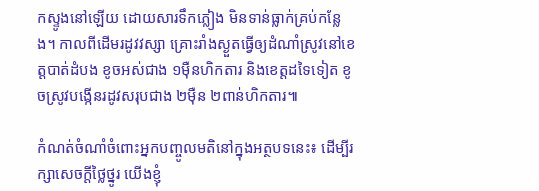កស្ទូងនៅឡើយ ដោយសារទឹកភ្លៀង មិនទាន់ធ្លាក់គ្រប់កន្លែង។ កាលពីដើមរដូវវស្សា គ្រោះរាំងស្ងួតធ្វើឲ្យដំណាំស្រូវនៅខេត្តបាត់ដំបង ខូចអស់ជាង ១ម៉ឺនហិកតារ និងខេត្តដទៃទៀត ខូចស្រូវបង្កើនរដូវសរុបជាង ២ម៉ឺន ២ពាន់ហិកតារ៕

កំណត់ចំណាំចំពោះអ្នកបញ្ចូលមតិនៅក្នុងអត្ថបទនេះ៖ ដើម្បីរក្សាសេចក្ដីថ្លៃថ្នូរ យើងខ្ញុំ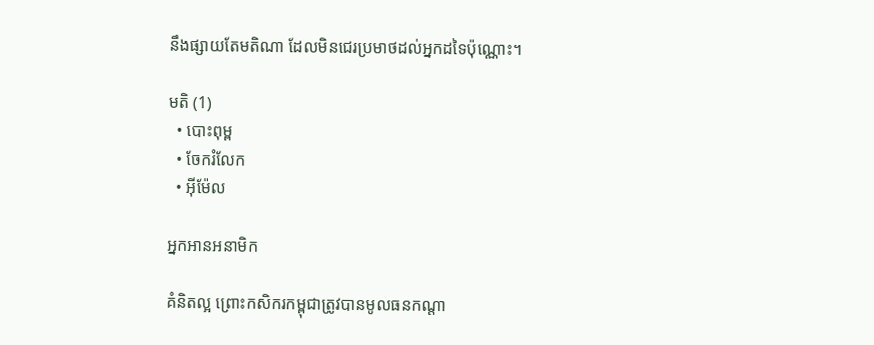នឹងផ្សាយតែមតិណា ដែលមិនជេរប្រមាថដល់អ្នកដទៃប៉ុណ្ណោះ។

មតិ (1)
  • បោះពុម្ព
  • ចែករំលែក
  • អ៊ីម៉ែល

អ្នកអានអនាមិក

គំនិតល្អ ព្រោះកសិករកម្ពុជាត្រូវបានមូលធនកណ្តា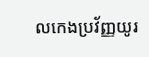លកេងប្រវ័ញ្ញយូរ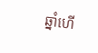ឆ្នាំហើ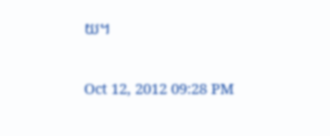យ។

Oct 12, 2012 09:28 PM